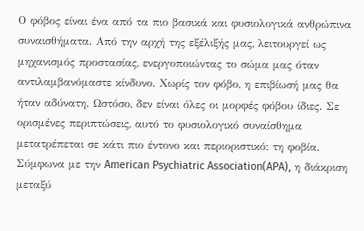Ο φόβος είναι ένα από τα πιο βασικά και φυσιολογικά ανθρώπινα συναισθήματα. Από την αρχή της εξέλιξής μας, λειτουργεί ως μηχανισμός προστασίας, ενεργοποιώντας το σώμα μας όταν αντιλαμβανόμαστε κίνδυνο. Χωρίς τον φόβο, η επιβίωσή μας θα ήταν αδύνατη. Ωστόσο, δεν είναι όλες οι μορφές φόβου ίδιες. Σε ορισμένες περιπτώσεις, αυτό το φυσιολογικό συναίσθημα μετατρέπεται σε κάτι πιο έντονο και περιοριστικό: τη φοβία. Σύμφωνα με την American Psychiatric Association(APA), η διάκριση μεταξύ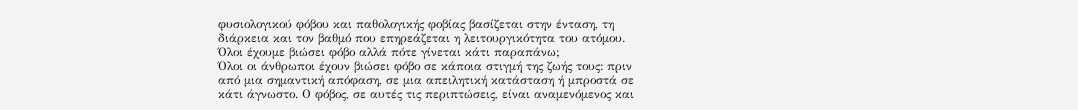φυσιολογικού φόβου και παθολογικής φοβίας βασίζεται στην ένταση, τη διάρκεια και τον βαθμό που επηρεάζεται η λειτουργικότητα του ατόμου.
Όλοι έχουμε βιώσει φόβο αλλά πότε γίνεται κάτι παραπάνω;
Όλοι οι άνθρωποι έχουν βιώσει φόβο σε κάποια στιγμή της ζωής τους: πριν από μια σημαντική απόφαση, σε μια απειλητική κατάσταση ή μπροστά σε κάτι άγνωστο. Ο φόβος, σε αυτές τις περιπτώσεις, είναι αναμενόμενος και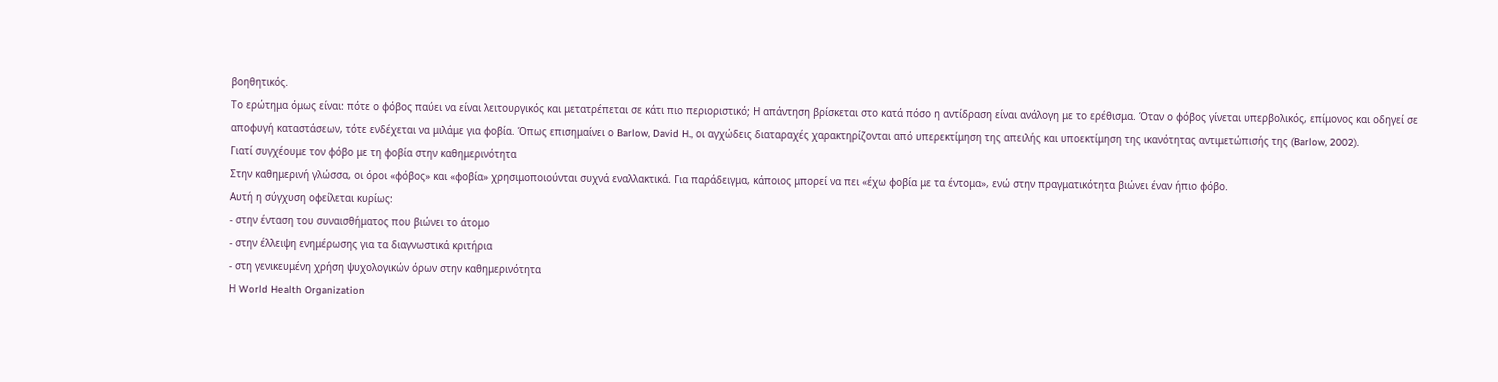βοηθητικός.
Το ερώτημα όμως είναι: πότε ο φόβος παύει να είναι λειτουργικός και μετατρέπεται σε κάτι πιο περιοριστικό; Η απάντηση βρίσκεται στο κατά πόσο η αντίδραση είναι ανάλογη με το ερέθισμα. Όταν ο φόβος γίνεται υπερβολικός, επίμονος και οδηγεί σε αποφυγή καταστάσεων, τότε ενδέχεται να μιλάμε για φοβία. Όπως επισημαίνει ο Barlow, David H., οι αγχώδεις διαταραχές χαρακτηρίζονται από υπερεκτίμηση της απειλής και υποεκτίμηση της ικανότητας αντιμετώπισής της (Barlow, 2002).
Γιατί συγχέουμε τον φόβο με τη φοβία στην καθημερινότητα
Στην καθημερινή γλώσσα, οι όροι «φόβος» και «φοβία» χρησιμοποιούνται συχνά εναλλακτικά. Για παράδειγμα, κάποιος μπορεί να πει «έχω φοβία με τα έντομα», ενώ στην πραγματικότητα βιώνει έναν ήπιο φόβο.
Αυτή η σύγχυση οφείλεται κυρίως:
- στην ένταση του συναισθήματος που βιώνει το άτομο
- στην έλλειψη ενημέρωσης για τα διαγνωστικά κριτήρια
- στη γενικευμένη χρήση ψυχολογικών όρων στην καθημερινότητα
Η World Health Organization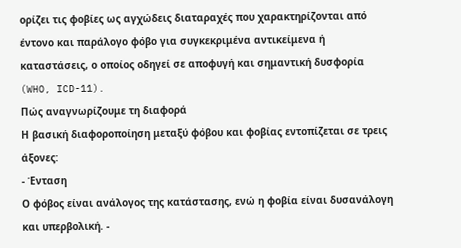ορίζει τις φοβίες ως αγχώδεις διαταραχές που χαρακτηρίζονται από έντονο και παράλογο φόβο για συγκεκριμένα αντικείμενα ή καταστάσεις, ο οποίος οδηγεί σε αποφυγή και σημαντική δυσφορία (WHO, ICD-11).
Πώς αναγνωρίζουμε τη διαφορά
Η βασική διαφοροποίηση μεταξύ φόβου και φοβίας εντοπίζεται σε τρεις άξονες:
- Ένταση
Ο φόβος είναι ανάλογος της κατάστασης, ενώ η φοβία είναι δυσανάλογη και υπερβολική. -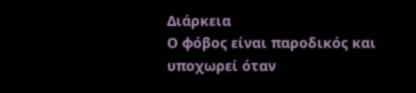Διάρκεια
Ο φόβος είναι παροδικός και υποχωρεί όταν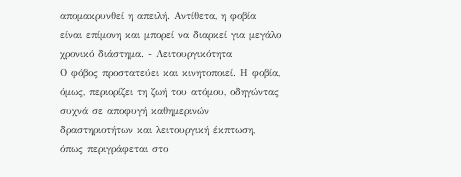απομακρυνθεί η απειλή. Αντίθετα, η φοβία είναι επίμονη και μπορεί να διαρκεί για μεγάλο χρονικό διάστημα. - Λειτουργικότητα
Ο φόβος προστατεύει και κινητοποιεί. Η φοβία, όμως, περιορίζει τη ζωή του ατόμου, οδηγώντας συχνά σε αποφυγή καθημερινών δραστηριοτήτων και λειτουργική έκπτωση, όπως περιγράφεται στο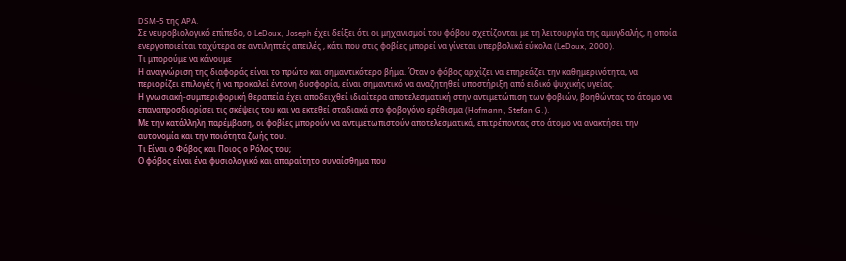DSM-5 της APA.
Σε νευροβιολογικό επίπεδο, ο LeDoux, Joseph έχει δείξει ότι οι μηχανισμοί του φόβου σχετίζονται με τη λειτουργία της αμυγδαλής, η οποία ενεργοποιείται ταχύτερα σε αντιληπτές απειλές , κάτι που στις φοβίες μπορεί να γίνεται υπερβολικά εύκολα (LeDoux, 2000).
Τι μπορούμε να κάνουμε
Η αναγνώριση της διαφοράς είναι το πρώτο και σημαντικότερο βήμα. Όταν ο φόβος αρχίζει να επηρεάζει την καθημερινότητα, να περιορίζει επιλογές ή να προκαλεί έντονη δυσφορία, είναι σημαντικό να αναζητηθεί υποστήριξη από ειδικό ψυχικής υγείας.
Η γνωσιακή-συμπεριφορική θεραπεία έχει αποδειχθεί ιδιαίτερα αποτελεσματική στην αντιμετώπιση των φοβιών, βοηθώντας το άτομο να επαναπροσδιορίσει τις σκέψεις του και να εκτεθεί σταδιακά στο φοβογόνο ερέθισμα (Hofmann, Stefan G.).
Με την κατάλληλη παρέμβαση, οι φοβίες μπορούν να αντιμετωπιστούν αποτελεσματικά, επιτρέποντας στο άτομο να ανακτήσει την αυτονομία και την ποιότητα ζωής του.
Τι Είναι ο Φόβος και Ποιος ο Ρόλος του;
Ο φόβος είναι ένα φυσιολογικό και απαραίτητο συναίσθημα που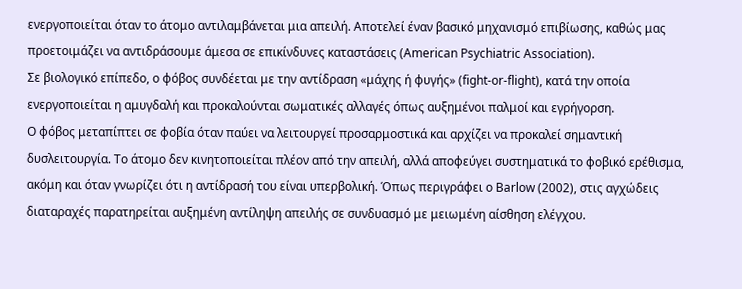ενεργοποιείται όταν το άτομο αντιλαμβάνεται μια απειλή. Αποτελεί έναν βασικό μηχανισμό επιβίωσης, καθώς μας προετοιμάζει να αντιδράσουμε άμεσα σε επικίνδυνες καταστάσεις (American Psychiatric Association).
Σε βιολογικό επίπεδο, ο φόβος συνδέεται με την αντίδραση «μάχης ή φυγής» (fight-or-flight), κατά την οποία ενεργοποιείται η αμυγδαλή και προκαλούνται σωματικές αλλαγές όπως αυξημένοι παλμοί και εγρήγορση.
Ο φόβος μεταπίπτει σε φοβία όταν παύει να λειτουργεί προσαρμοστικά και αρχίζει να προκαλεί σημαντική δυσλειτουργία. Το άτομο δεν κινητοποιείται πλέον από την απειλή, αλλά αποφεύγει συστηματικά το φοβικό ερέθισμα, ακόμη και όταν γνωρίζει ότι η αντίδρασή του είναι υπερβολική. Όπως περιγράφει ο Barlow (2002), στις αγχώδεις διαταραχές παρατηρείται αυξημένη αντίληψη απειλής σε συνδυασμό με μειωμένη αίσθηση ελέγχου.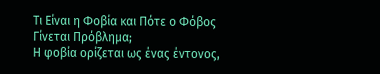Τι Είναι η Φοβία και Πότε ο Φόβος Γίνεται Πρόβλημα;
Η φοβία ορίζεται ως ένας έντονος,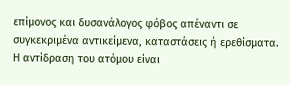επίμονος και δυσανάλογος φόβος απέναντι σε συγκεκριμένα αντικείμενα, καταστάσεις ή ερεθίσματα. Η αντίδραση του ατόμου είναι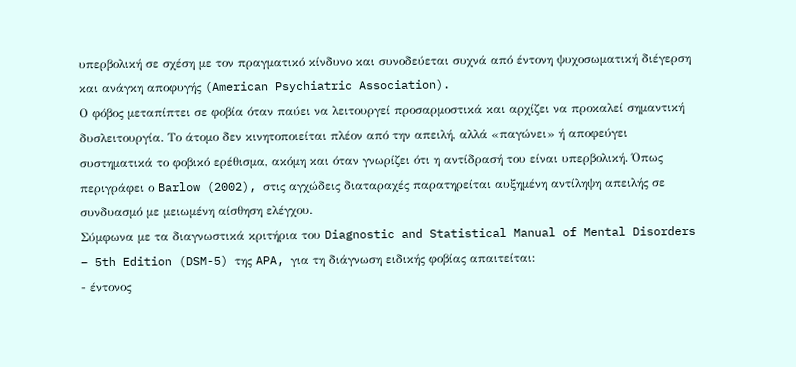υπερβολική σε σχέση με τον πραγματικό κίνδυνο και συνοδεύεται συχνά από έντονη ψυχοσωματική διέγερση και ανάγκη αποφυγής (American Psychiatric Association).
Ο φόβος μεταπίπτει σε φοβία όταν παύει να λειτουργεί προσαρμοστικά και αρχίζει να προκαλεί σημαντική δυσλειτουργία. Το άτομο δεν κινητοποιείται πλέον από την απειλή, αλλά «παγώνει» ή αποφεύγει συστηματικά το φοβικό ερέθισμα, ακόμη και όταν γνωρίζει ότι η αντίδρασή του είναι υπερβολική. Όπως περιγράφει ο Barlow (2002), στις αγχώδεις διαταραχές παρατηρείται αυξημένη αντίληψη απειλής σε συνδυασμό με μειωμένη αίσθηση ελέγχου.
Σύμφωνα με τα διαγνωστικά κριτήρια του Diagnostic and Statistical Manual of Mental Disorders – 5th Edition (DSM-5) της APA, για τη διάγνωση ειδικής φοβίας απαιτείται:
- έντονος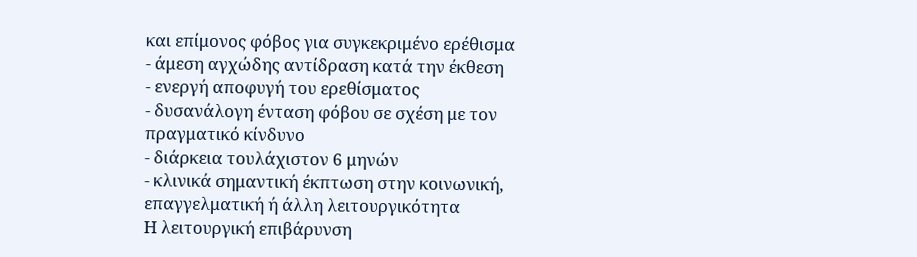και επίμονος φόβος για συγκεκριμένο ερέθισμα
- άμεση αγχώδης αντίδραση κατά την έκθεση
- ενεργή αποφυγή του ερεθίσματος
- δυσανάλογη ένταση φόβου σε σχέση με τον πραγματικό κίνδυνο
- διάρκεια τουλάχιστον 6 μηνών
- κλινικά σημαντική έκπτωση στην κοινωνική, επαγγελματική ή άλλη λειτουργικότητα
Η λειτουργική επιβάρυνση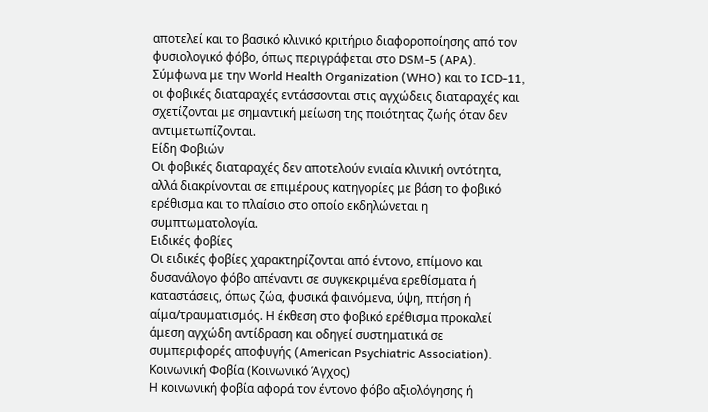αποτελεί και το βασικό κλινικό κριτήριο διαφοροποίησης από τον φυσιολογικό φόβο, όπως περιγράφεται στο DSM-5 (APA).
Σύμφωνα με την World Health Organization (WHO) και το ICD-11, οι φοβικές διαταραχές εντάσσονται στις αγχώδεις διαταραχές και σχετίζονται με σημαντική μείωση της ποιότητας ζωής όταν δεν αντιμετωπίζονται.
Είδη Φοβιών
Οι φοβικές διαταραχές δεν αποτελούν ενιαία κλινική οντότητα, αλλά διακρίνονται σε επιμέρους κατηγορίες με βάση το φοβικό ερέθισμα και το πλαίσιο στο οποίο εκδηλώνεται η συμπτωματολογία.
Ειδικές φοβίες
Οι ειδικές φοβίες χαρακτηρίζονται από έντονο, επίμονο και δυσανάλογο φόβο απέναντι σε συγκεκριμένα ερεθίσματα ή καταστάσεις, όπως ζώα, φυσικά φαινόμενα, ύψη, πτήση ή αίμα/τραυματισμός. Η έκθεση στο φοβικό ερέθισμα προκαλεί άμεση αγχώδη αντίδραση και οδηγεί συστηματικά σε συμπεριφορές αποφυγής (American Psychiatric Association).
Κοινωνική Φοβία (Κοινωνικό Άγχος)
Η κοινωνική φοβία αφορά τον έντονο φόβο αξιολόγησης ή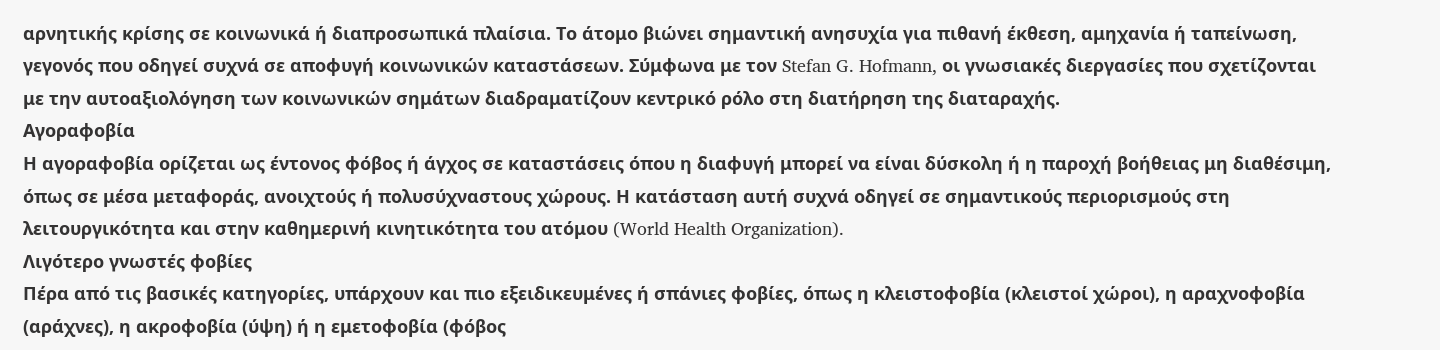αρνητικής κρίσης σε κοινωνικά ή διαπροσωπικά πλαίσια. Το άτομο βιώνει σημαντική ανησυχία για πιθανή έκθεση, αμηχανία ή ταπείνωση, γεγονός που οδηγεί συχνά σε αποφυγή κοινωνικών καταστάσεων. Σύμφωνα με τον Stefan G. Hofmann, οι γνωσιακές διεργασίες που σχετίζονται με την αυτοαξιολόγηση των κοινωνικών σημάτων διαδραματίζουν κεντρικό ρόλο στη διατήρηση της διαταραχής.
Αγοραφοβία
Η αγοραφοβία ορίζεται ως έντονος φόβος ή άγχος σε καταστάσεις όπου η διαφυγή μπορεί να είναι δύσκολη ή η παροχή βοήθειας μη διαθέσιμη, όπως σε μέσα μεταφοράς, ανοιχτούς ή πολυσύχναστους χώρους. Η κατάσταση αυτή συχνά οδηγεί σε σημαντικούς περιορισμούς στη λειτουργικότητα και στην καθημερινή κινητικότητα του ατόμου (World Health Organization).
Λιγότερο γνωστές φοβίες
Πέρα από τις βασικές κατηγορίες, υπάρχουν και πιο εξειδικευμένες ή σπάνιες φοβίες, όπως η κλειστοφοβία (κλειστοί χώροι), η αραχνοφοβία (αράχνες), η ακροφοβία (ύψη) ή η εμετοφοβία (φόβος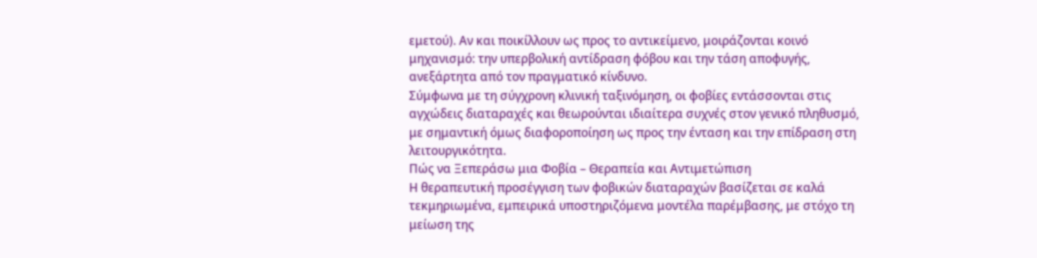εμετού). Αν και ποικίλλουν ως προς το αντικείμενο, μοιράζονται κοινό μηχανισμό: την υπερβολική αντίδραση φόβου και την τάση αποφυγής, ανεξάρτητα από τον πραγματικό κίνδυνο.
Σύμφωνα με τη σύγχρονη κλινική ταξινόμηση, οι φοβίες εντάσσονται στις αγχώδεις διαταραχές και θεωρούνται ιδιαίτερα συχνές στον γενικό πληθυσμό, με σημαντική όμως διαφοροποίηση ως προς την ένταση και την επίδραση στη λειτουργικότητα.
Πώς να Ξεπεράσω μια Φοβία – Θεραπεία και Αντιμετώπιση
Η θεραπευτική προσέγγιση των φοβικών διαταραχών βασίζεται σε καλά τεκμηριωμένα, εμπειρικά υποστηριζόμενα μοντέλα παρέμβασης, με στόχο τη μείωση της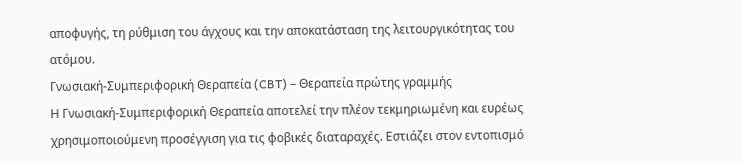αποφυγής, τη ρύθμιση του άγχους και την αποκατάσταση της λειτουργικότητας του ατόμου.
Γνωσιακή-Συμπεριφορική Θεραπεία (CBT) – Θεραπεία πρώτης γραμμής
Η Γνωσιακή-Συμπεριφορική Θεραπεία αποτελεί την πλέον τεκμηριωμένη και ευρέως χρησιμοποιούμενη προσέγγιση για τις φοβικές διαταραχές. Εστιάζει στον εντοπισμό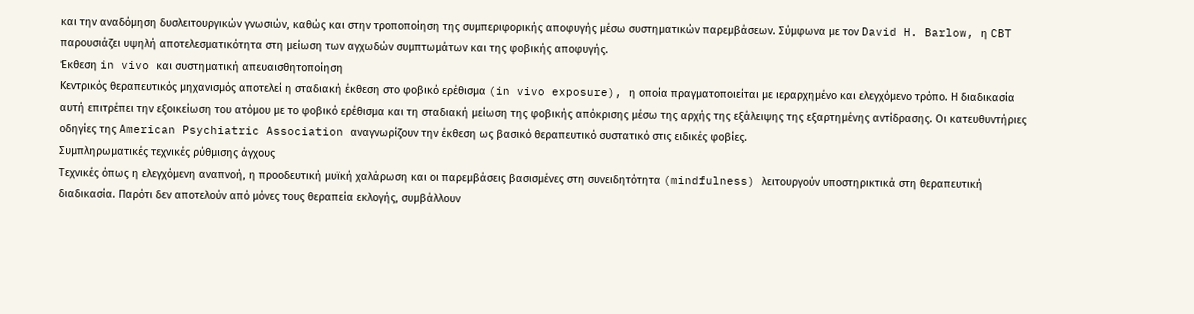και την αναδόμηση δυσλειτουργικών γνωσιών, καθώς και στην τροποποίηση της συμπεριφορικής αποφυγής μέσω συστηματικών παρεμβάσεων. Σύμφωνα με τον David H. Barlow, η CBT παρουσιάζει υψηλή αποτελεσματικότητα στη μείωση των αγχωδών συμπτωμάτων και της φοβικής αποφυγής.
Έκθεση in vivo και συστηματική απευαισθητοποίηση
Κεντρικός θεραπευτικός μηχανισμός αποτελεί η σταδιακή έκθεση στο φοβικό ερέθισμα (in vivo exposure), η οποία πραγματοποιείται με ιεραρχημένο και ελεγχόμενο τρόπο. Η διαδικασία αυτή επιτρέπει την εξοικείωση του ατόμου με το φοβικό ερέθισμα και τη σταδιακή μείωση της φοβικής απόκρισης μέσω της αρχής της εξάλειψης της εξαρτημένης αντίδρασης. Οι κατευθυντήριες οδηγίες της American Psychiatric Association αναγνωρίζουν την έκθεση ως βασικό θεραπευτικό συστατικό στις ειδικές φοβίες.
Συμπληρωματικές τεχνικές ρύθμισης άγχους
Τεχνικές όπως η ελεγχόμενη αναπνοή, η προοδευτική μυϊκή χαλάρωση και οι παρεμβάσεις βασισμένες στη συνειδητότητα (mindfulness) λειτουργούν υποστηρικτικά στη θεραπευτική διαδικασία. Παρότι δεν αποτελούν από μόνες τους θεραπεία εκλογής, συμβάλλουν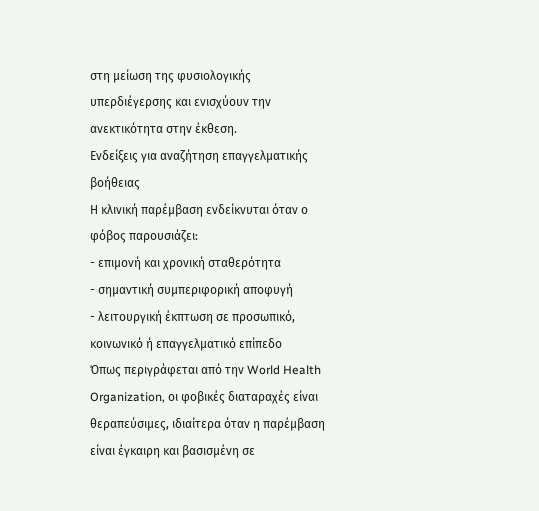στη μείωση της φυσιολογικής υπερδιέγερσης και ενισχύουν την ανεκτικότητα στην έκθεση.
Ενδείξεις για αναζήτηση επαγγελματικής βοήθειας
Η κλινική παρέμβαση ενδείκνυται όταν ο φόβος παρουσιάζει:
- επιμονή και χρονική σταθερότητα
- σημαντική συμπεριφορική αποφυγή
- λειτουργική έκπτωση σε προσωπικό, κοινωνικό ή επαγγελματικό επίπεδο
Όπως περιγράφεται από την World Health Organization, οι φοβικές διαταραχές είναι θεραπεύσιμες, ιδιαίτερα όταν η παρέμβαση είναι έγκαιρη και βασισμένη σε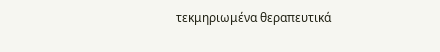τεκμηριωμένα θεραπευτικά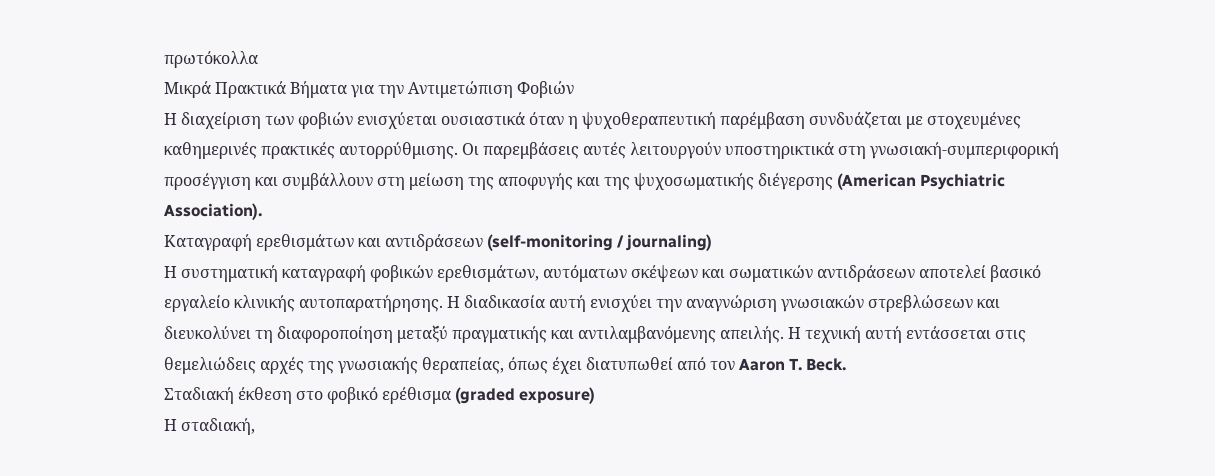πρωτόκολλα
Μικρά Πρακτικά Βήματα για την Αντιμετώπιση Φοβιών
Η διαχείριση των φοβιών ενισχύεται ουσιαστικά όταν η ψυχοθεραπευτική παρέμβαση συνδυάζεται με στοχευμένες καθημερινές πρακτικές αυτορρύθμισης. Οι παρεμβάσεις αυτές λειτουργούν υποστηρικτικά στη γνωσιακή-συμπεριφορική προσέγγιση και συμβάλλουν στη μείωση της αποφυγής και της ψυχοσωματικής διέγερσης (American Psychiatric Association).
Καταγραφή ερεθισμάτων και αντιδράσεων (self-monitoring / journaling)
Η συστηματική καταγραφή φοβικών ερεθισμάτων, αυτόματων σκέψεων και σωματικών αντιδράσεων αποτελεί βασικό εργαλείο κλινικής αυτοπαρατήρησης. Η διαδικασία αυτή ενισχύει την αναγνώριση γνωσιακών στρεβλώσεων και διευκολύνει τη διαφοροποίηση μεταξύ πραγματικής και αντιλαμβανόμενης απειλής. Η τεχνική αυτή εντάσσεται στις θεμελιώδεις αρχές της γνωσιακής θεραπείας, όπως έχει διατυπωθεί από τον Aaron T. Beck.
Σταδιακή έκθεση στο φοβικό ερέθισμα (graded exposure)
Η σταδιακή,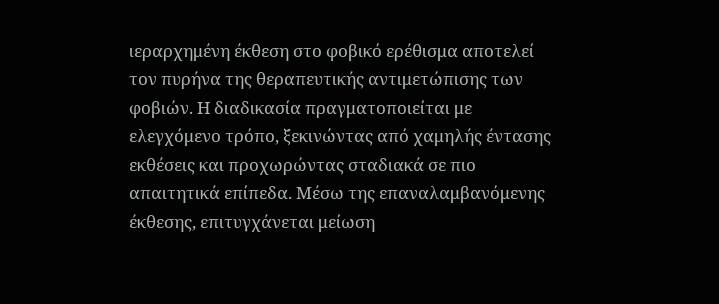ιεραρχημένη έκθεση στο φοβικό ερέθισμα αποτελεί τον πυρήνα της θεραπευτικής αντιμετώπισης των φοβιών. Η διαδικασία πραγματοποιείται με ελεγχόμενο τρόπο, ξεκινώντας από χαμηλής έντασης εκθέσεις και προχωρώντας σταδιακά σε πιο απαιτητικά επίπεδα. Μέσω της επαναλαμβανόμενης έκθεσης, επιτυγχάνεται μείωση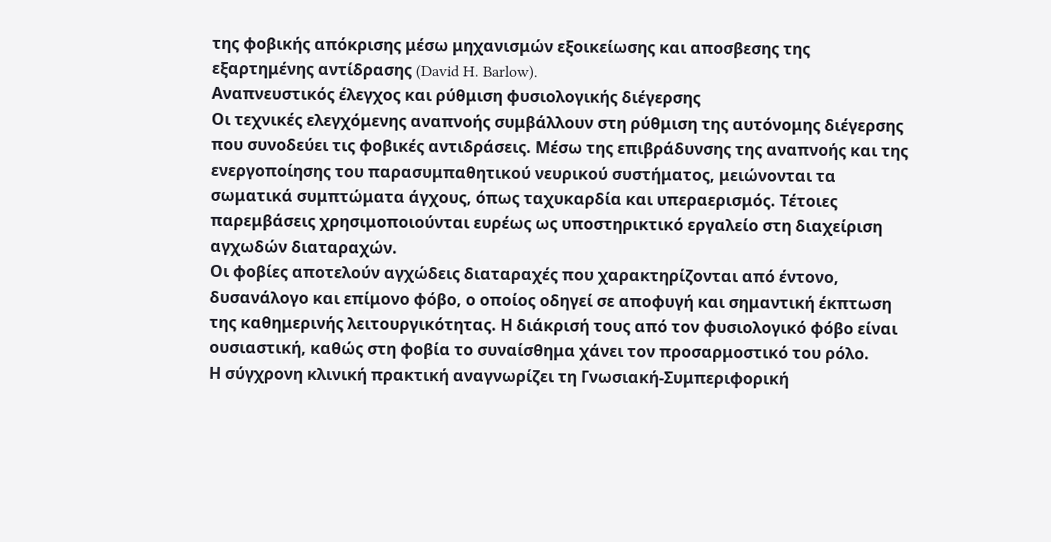της φοβικής απόκρισης μέσω μηχανισμών εξοικείωσης και αποσβεσης της εξαρτημένης αντίδρασης (David H. Barlow).
Αναπνευστικός έλεγχος και ρύθμιση φυσιολογικής διέγερσης
Οι τεχνικές ελεγχόμενης αναπνοής συμβάλλουν στη ρύθμιση της αυτόνομης διέγερσης που συνοδεύει τις φοβικές αντιδράσεις. Μέσω της επιβράδυνσης της αναπνοής και της ενεργοποίησης του παρασυμπαθητικού νευρικού συστήματος, μειώνονται τα σωματικά συμπτώματα άγχους, όπως ταχυκαρδία και υπεραερισμός. Τέτοιες παρεμβάσεις χρησιμοποιούνται ευρέως ως υποστηρικτικό εργαλείο στη διαχείριση αγχωδών διαταραχών.
Οι φοβίες αποτελούν αγχώδεις διαταραχές που χαρακτηρίζονται από έντονο, δυσανάλογο και επίμονο φόβο, ο οποίος οδηγεί σε αποφυγή και σημαντική έκπτωση της καθημερινής λειτουργικότητας. Η διάκρισή τους από τον φυσιολογικό φόβο είναι ουσιαστική, καθώς στη φοβία το συναίσθημα χάνει τον προσαρμοστικό του ρόλο.
Η σύγχρονη κλινική πρακτική αναγνωρίζει τη Γνωσιακή-Συμπεριφορική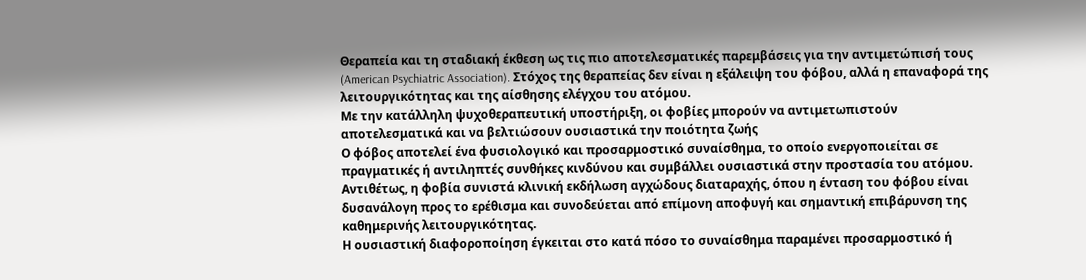Θεραπεία και τη σταδιακή έκθεση ως τις πιο αποτελεσματικές παρεμβάσεις για την αντιμετώπισή τους (American Psychiatric Association). Στόχος της θεραπείας δεν είναι η εξάλειψη του φόβου, αλλά η επαναφορά της λειτουργικότητας και της αίσθησης ελέγχου του ατόμου.
Με την κατάλληλη ψυχοθεραπευτική υποστήριξη, οι φοβίες μπορούν να αντιμετωπιστούν αποτελεσματικά και να βελτιώσουν ουσιαστικά την ποιότητα ζωής
Ο φόβος αποτελεί ένα φυσιολογικό και προσαρμοστικό συναίσθημα, το οποίο ενεργοποιείται σε πραγματικές ή αντιληπτές συνθήκες κινδύνου και συμβάλλει ουσιαστικά στην προστασία του ατόμου. Αντιθέτως, η φοβία συνιστά κλινική εκδήλωση αγχώδους διαταραχής, όπου η ένταση του φόβου είναι δυσανάλογη προς το ερέθισμα και συνοδεύεται από επίμονη αποφυγή και σημαντική επιβάρυνση της καθημερινής λειτουργικότητας.
Η ουσιαστική διαφοροποίηση έγκειται στο κατά πόσο το συναίσθημα παραμένει προσαρμοστικό ή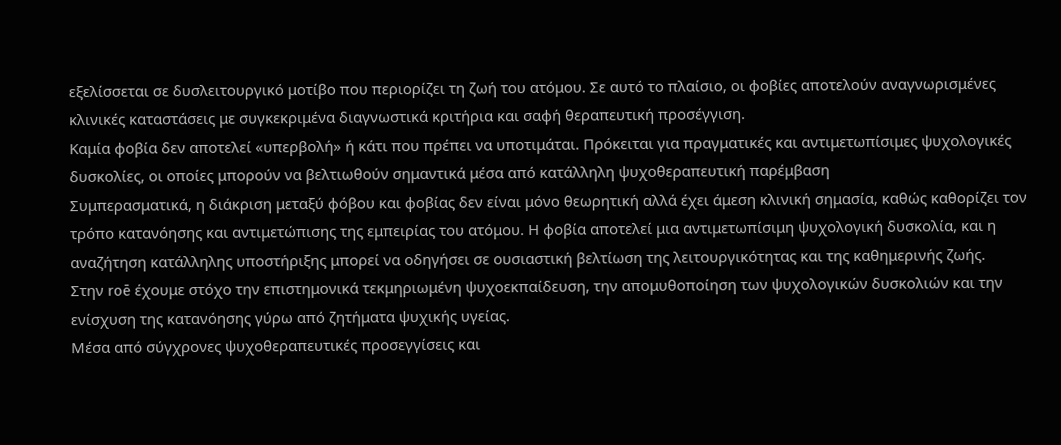εξελίσσεται σε δυσλειτουργικό μοτίβο που περιορίζει τη ζωή του ατόμου. Σε αυτό το πλαίσιο, οι φοβίες αποτελούν αναγνωρισμένες κλινικές καταστάσεις με συγκεκριμένα διαγνωστικά κριτήρια και σαφή θεραπευτική προσέγγιση.
Καμία φοβία δεν αποτελεί «υπερβολή» ή κάτι που πρέπει να υποτιμάται. Πρόκειται για πραγματικές και αντιμετωπίσιμες ψυχολογικές δυσκολίες, οι οποίες μπορούν να βελτιωθούν σημαντικά μέσα από κατάλληλη ψυχοθεραπευτική παρέμβαση
Συμπερασματικά, η διάκριση μεταξύ φόβου και φοβίας δεν είναι μόνο θεωρητική αλλά έχει άμεση κλινική σημασία, καθώς καθορίζει τον τρόπο κατανόησης και αντιμετώπισης της εμπειρίας του ατόμου. Η φοβία αποτελεί μια αντιμετωπίσιμη ψυχολογική δυσκολία, και η αναζήτηση κατάλληλης υποστήριξης μπορεί να οδηγήσει σε ουσιαστική βελτίωση της λειτουργικότητας και της καθημερινής ζωής.
Στην roē έχουμε στόχο την επιστημονικά τεκμηριωμένη ψυχοεκπαίδευση, την απομυθοποίηση των ψυχολογικών δυσκολιών και την ενίσχυση της κατανόησης γύρω από ζητήματα ψυχικής υγείας.
Μέσα από σύγχρονες ψυχοθεραπευτικές προσεγγίσεις και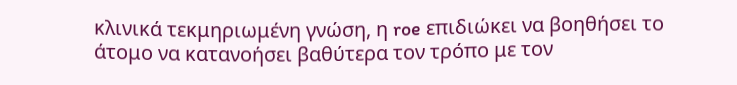κλινικά τεκμηριωμένη γνώση, η roe επιδιώκει να βοηθήσει το άτομο να κατανοήσει βαθύτερα τον τρόπο με τον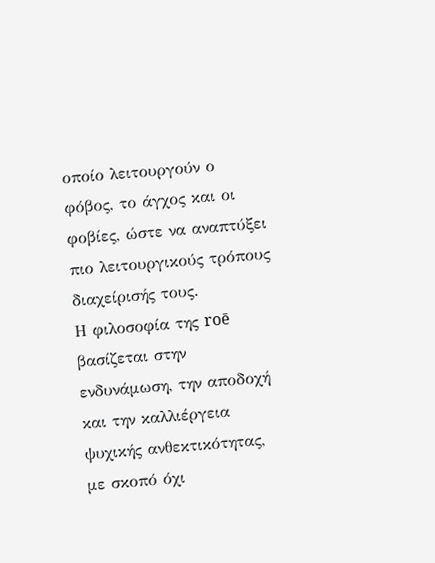οποίο λειτουργούν ο φόβος, το άγχος και οι φοβίες, ώστε να αναπτύξει πιο λειτουργικούς τρόπους διαχείρισής τους.
Η φιλοσοφία της roē βασίζεται στην ενδυνάμωση, την αποδοχή και την καλλιέργεια ψυχικής ανθεκτικότητας, με σκοπό όχι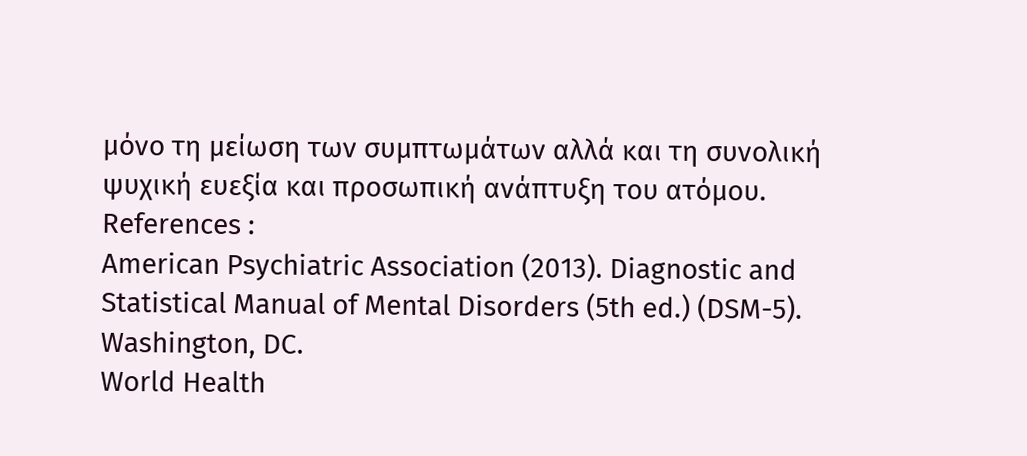μόνο τη μείωση των συμπτωμάτων αλλά και τη συνολική ψυχική ευεξία και προσωπική ανάπτυξη του ατόμου.
References :
American Psychiatric Association (2013). Diagnostic and Statistical Manual of Mental Disorders (5th ed.) (DSM-5). Washington, DC.
World Health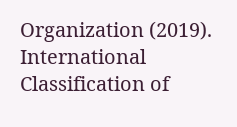Organization (2019). International Classification of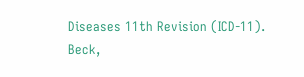Diseases 11th Revision (ICD-11).
Beck,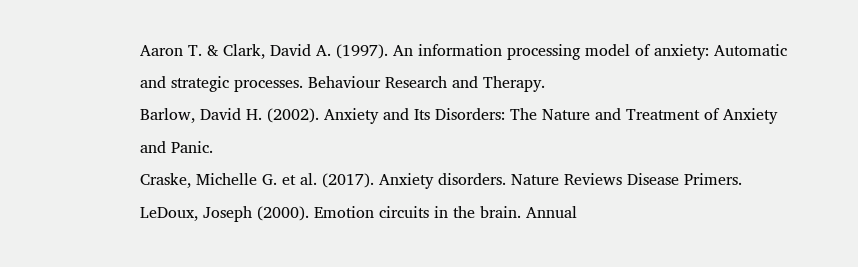Aaron T. & Clark, David A. (1997). An information processing model of anxiety: Automatic and strategic processes. Behaviour Research and Therapy.
Barlow, David H. (2002). Anxiety and Its Disorders: The Nature and Treatment of Anxiety and Panic.
Craske, Michelle G. et al. (2017). Anxiety disorders. Nature Reviews Disease Primers.
LeDoux, Joseph (2000). Emotion circuits in the brain. Annual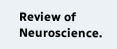Review of Neuroscience.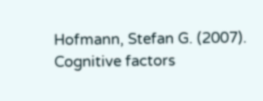Hofmann, Stefan G. (2007). Cognitive factors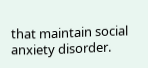that maintain social anxiety disorder.